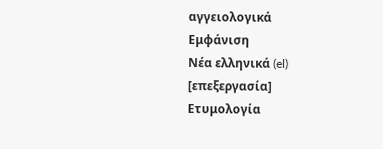αγγειολογικά
Εμφάνιση
Νέα ελληνικά (el)
[επεξεργασία]
Ετυμολογία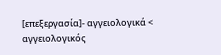[επεξεργασία]- αγγειολογικά < αγγειολογικός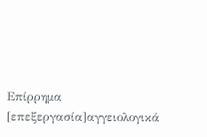Επίρρημα
[επεξεργασία]αγγειολογικά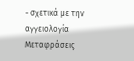- σχετικά με την αγγειολογία
Μεταφράσεις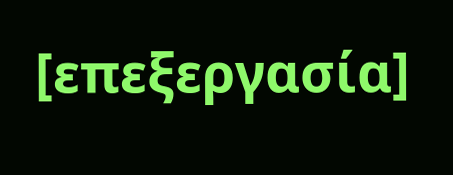[επεξεργασία]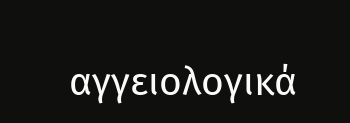αγγειολογικά